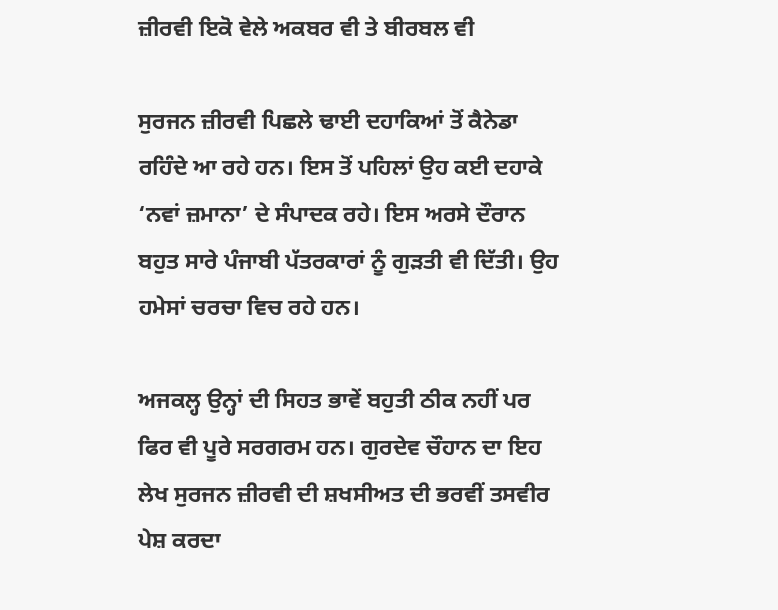ਜ਼ੀਰਵੀ ਇਕੋ ਵੇਲੇ ਅਕਬਰ ਵੀ ਤੇ ਬੀਰਬਲ ਵੀ

ਸੁਰਜਨ ਜ਼ੀਰਵੀ ਪਿਛਲੇ ਢਾਈ ਦਹਾਕਿਆਂ ਤੋਂ ਕੈਨੇਡਾ ਰਹਿੰਦੇ ਆ ਰਹੇ ਹਨ। ਇਸ ਤੋਂ ਪਹਿਲਾਂ ਉਹ ਕਈ ਦਹਾਕੇ ‘ਨਵਾਂ ਜ਼ਮਾਨਾ’ ਦੇ ਸੰਪਾਦਕ ਰਹੇ। ਇਸ ਅਰਸੇ ਦੌਰਾਨ ਬਹੁਤ ਸਾਰੇ ਪੰਜਾਬੀ ਪੱਤਰਕਾਰਾਂ ਨੂੰ ਗੁੜਤੀ ਵੀ ਦਿੱਤੀ। ਉਹ ਹਮੇਸਾਂ ਚਰਚਾ ਵਿਚ ਰਹੇ ਹਨ।

ਅਜਕਲ੍ਹ ਉਨ੍ਹਾਂ ਦੀ ਸਿਹਤ ਭਾਵੇਂ ਬਹੁਤੀ ਠੀਕ ਨਹੀਂ ਪਰ ਫਿਰ ਵੀ ਪੂਰੇ ਸਰਗਰਮ ਹਨ। ਗੁਰਦੇਵ ਚੌਹਾਨ ਦਾ ਇਹ ਲੇਖ ਸੁਰਜਨ ਜ਼ੀਰਵੀ ਦੀ ਸ਼ਖਸੀਅਤ ਦੀ ਭਰਵੀਂ ਤਸਵੀਰ ਪੇਸ਼ ਕਰਦਾ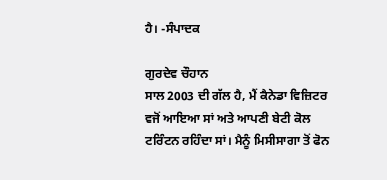ਹੈ। -ਸੰਪਾਦਕ

ਗੁਰਦੇਵ ਚੌਹਾਨ
ਸਾਲ 2003 ਦੀ ਗੱਲ ਹੈ, ਮੈਂ ਕੈਨੇਡਾ ਵਿਜ਼ਿਟਰ ਵਜੋਂ ਆਇਆ ਸਾਂ ਅਤੇ ਆਪਣੀ ਬੇਟੀ ਕੋਲ ਟਰਿੰਟਨ ਰਹਿੰਦਾ ਸਾਂ। ਮੈਨੂੰ ਮਿਸੀਸਾਗਾ ਤੋਂ ਫੋਨ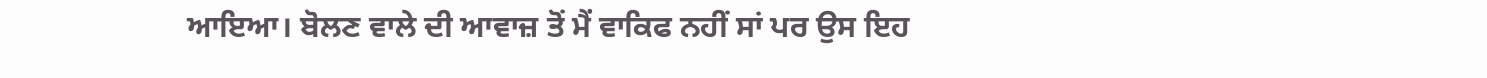ਆਇਆ। ਬੋਲਣ ਵਾਲੇ ਦੀ ਆਵਾਜ਼ ਤੋਂ ਮੈਂ ਵਾਕਿਫ ਨਹੀਂ ਸਾਂ ਪਰ ਉਸ ਇਹ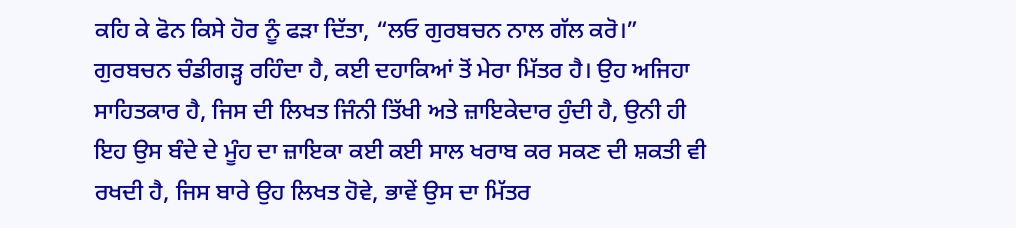ਕਹਿ ਕੇ ਫੋਨ ਕਿਸੇ ਹੋਰ ਨੂੰ ਫੜਾ ਦਿੱਤਾ, “ਲਓ ਗੁਰਬਚਨ ਨਾਲ ਗੱਲ ਕਰੋ।” ਗੁਰਬਚਨ ਚੰਡੀਗੜ੍ਹ ਰਹਿੰਦਾ ਹੈ, ਕਈ ਦਹਾਕਿਆਂ ਤੋਂ ਮੇਰਾ ਮਿੱਤਰ ਹੈ। ਉਹ ਅਜਿਹਾ ਸਾਹਿਤਕਾਰ ਹੈ, ਜਿਸ ਦੀ ਲਿਖਤ ਜਿੰਨੀ ਤਿੱਖੀ ਅਤੇ ਜ਼ਾਇਕੇਦਾਰ ਹੁੰਦੀ ਹੈ, ਉਨੀ ਹੀ ਇਹ ਉਸ ਬੰਦੇ ਦੇ ਮੂੰਹ ਦਾ ਜ਼ਾਇਕਾ ਕਈ ਕਈ ਸਾਲ ਖਰਾਬ ਕਰ ਸਕਣ ਦੀ ਸ਼ਕਤੀ ਵੀ ਰਖਦੀ ਹੈ, ਜਿਸ ਬਾਰੇ ਉਹ ਲਿਖਤ ਹੋਵੇ, ਭਾਵੇਂ ਉਸ ਦਾ ਮਿੱਤਰ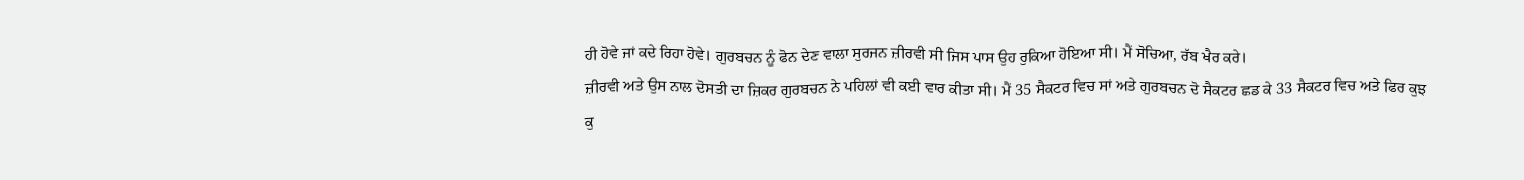ਹੀ ਹੋਵੇ ਜਾਂ ਕਦੇ ਰਿਹਾ ਹੋਵੇ। ਗੁਰਬਚਨ ਨੂੰ ਫੋਨ ਦੇਣ ਵਾਲਾ ਸੁਰਜਨ ਜ਼ੀਰਵੀ ਸੀ ਜਿਸ ਪਾਸ ਉਹ ਰੁਕਿਆ ਹੋਇਆ ਸੀ। ਮੈਂ ਸੋਚਿਆ, ਰੱਬ ਖੈਰ ਕਰੇ।
ਜ਼ੀਰਵੀ ਅਤੇ ਉਸ ਨਾਲ ਦੋਸਤੀ ਦਾ ਜ਼ਿਕਰ ਗੁਰਬਚਨ ਨੇ ਪਹਿਲਾਂ ਵੀ ਕਈ ਵਾਰ ਕੀਤਾ ਸੀ। ਮੈਂ 35 ਸੈਕਟਰ ਵਿਚ ਸਾਂ ਅਤੇ ਗੁਰਬਚਨ ਦੋ ਸੈਕਟਰ ਛਡ ਕੇ 33 ਸੈਕਟਰ ਵਿਚ ਅਤੇ ਫਿਰ ਕੁਝ ਕੁ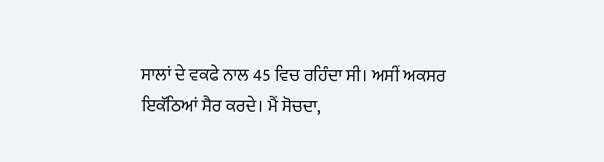ਸਾਲਾਂ ਦੇ ਵਕਫੇ ਨਾਲ 45 ਵਿਚ ਰਹਿੰਦਾ ਸੀ। ਅਸੀਂ ਅਕਸਰ ਇਕੱਠਿਆਂ ਸੈਰ ਕਰਦੇ। ਮੈਂ ਸੋਚਦਾ,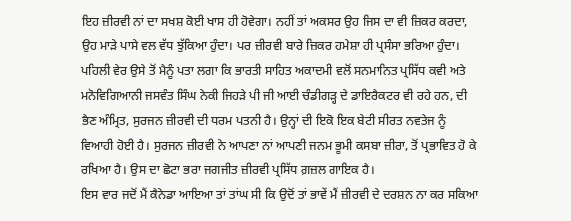ਇਹ ਜ਼ੀਰਵੀ ਨਾਂ ਦਾ ਸਖਸ਼ ਕੋਈ ਖਾਸ ਹੀ ਹੋਵੇਗਾ। ਨਹੀਂ ਤਾਂ ਅਕਸਰ ਉਹ ਜਿਸ ਦਾ ਵੀ ਜ਼ਿਕਰ ਕਰਦਾ, ਉਹ ਮਾੜੇ ਪਾਸੇ ਵਲ ਵੱਧ ਝੁੱਕਿਆ ਹੁੰਦਾ। ਪਰ ਜ਼ੀਰਵੀ ਬਾਰੇ ਜ਼ਿਕਰ ਹਮੇਸ਼ਾ ਹੀ ਪ੍ਰਸੰਸਾ ਭਰਿਆ ਹੁੰਦਾ। ਪਹਿਲੀ ਵੇਰ ਉਸੇ ਤੋਂ ਮੈਨੂੰ ਪਤਾ ਲਗਾ ਕਿ ਭਾਰਤੀ ਸਾਹਿਤ ਅਕਾਦਮੀ ਵਲੋਂ ਸਨਮਾਨਿਤ ਪ੍ਰਸਿੱਧ ਕਵੀ ਅਤੇ ਮਨੋਵਿਗਿਆਨੀ ਜਸਵੰਤ ਸਿੰਘ ਨੇਕੀ ਜਿਹੜੇ ਪੀ ਜੀ ਆਈ ਚੰਡੀਗੜ੍ਹ ਦੇ ਡਾਇਰੈਕਟਰ ਵੀ ਰਹੇ ਹਨ, ਦੀ ਭੈਣ ਅੰਮ੍ਰਿਤ, ਸੁਰਜਨ ਜ਼ੀਰਵੀ ਦੀ ਧਰਮ ਪਤਨੀ ਹੈ। ਉਨ੍ਹਾਂ ਦੀ ਇਕੋ ਇਕ ਬੇਟੀ ਸੀਰਤ ਨਵਤੇਜ ਨੂੰ ਵਿਆਹੀ ਹੋਈ ਹੈ। ਸੁਰਜਨ ਜ਼ੀਰਵੀ ਨੇ ਆਪਣਾ ਨਾਂ ਆਪਣੀ ਜਨਮ ਭੂਮੀ ਕਸਬਾ ਜ਼ੀਰਾ, ਤੋਂ ਪ੍ਰਭਾਵਿਤ ਹੋ ਕੇ ਰਖਿਆ ਹੈ। ਉਸ ਦਾ ਛੋਟਾ ਭਰਾ ਜਗਜੀਤ ਜ਼ੀਰਵੀ ਪ੍ਰਸਿੱਧ ਗ਼ਜ਼ਲ ਗਾਇਕ ਹੈ।
ਇਸ ਵਾਰ ਜਦੋਂ ਮੈਂ ਕੈਨੇਡਾ ਆਇਆ ਤਾਂ ਤਾਂਘ ਸੀ ਕਿ ਉਦੋਂ ਤਾਂ ਭਾਵੇਂ ਮੈਂ ਜ਼ੀਰਵੀ ਦੇ ਦਰਸ਼ਨ ਨਾ ਕਰ ਸਕਿਆ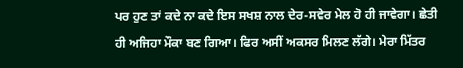ਪਰ ਹੁਣ ਤਾਂ ਕਦੇ ਨਾ ਕਦੇ ਇਸ ਸਖਸ਼ ਨਾਲ ਦੇਰ-ਸਵੇਰ ਮੇਲ ਹੋ ਹੀ ਜਾਵੇਗਾ। ਛੇਤੀ ਹੀ ਅਜਿਹਾ ਮੌਕਾ ਬਣ ਗਿਆ। ਫਿਰ ਅਸੀਂ ਅਕਸਰ ਮਿਲਣ ਲੱਗੇ। ਮੇਰਾ ਮਿੱਤਰ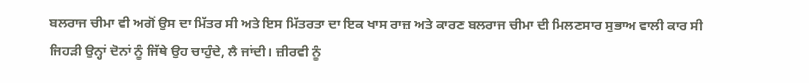ਬਲਰਾਜ ਚੀਮਾ ਵੀ ਅਗੋਂ ਉਸ ਦਾ ਮਿੱਤਰ ਸੀ ਅਤੇ ਇਸ ਮਿੱਤਰਤਾ ਦਾ ਇਕ ਖਾਸ ਰਾਜ਼ ਅਤੇ ਕਾਰਣ ਬਲਰਾਜ ਚੀਮਾ ਦੀ ਮਿਲਣਸਾਰ ਸੁਭਾਅ ਵਾਲੀ ਕਾਰ ਸੀ ਜਿਹੜੀ ਉਨ੍ਹਾਂ ਦੋਨਾਂ ਨੂੰ ਜਿੱਥੇ ਉਹ ਚਾਹੁੰਦੇ, ਲੈ ਜਾਂਦੀ। ਜ਼ੀਰਵੀ ਨੂੰ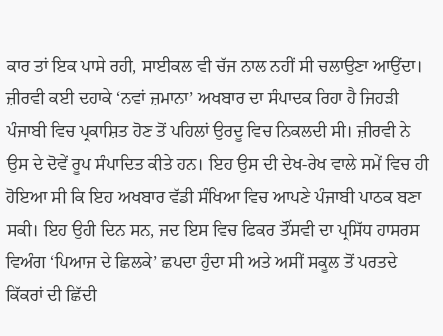ਕਾਰ ਤਾਂ ਇਕ ਪਾਸੇ ਰਹੀ, ਸਾਈਕਲ ਵੀ ਚੱਜ ਨਾਲ ਨਹੀਂ ਸੀ ਚਲਾਉਣਾ ਆਉਂਦਾ।
ਜ਼ੀਰਵੀ ਕਈ ਦਹਾਕੇ ‘ਨਵਾਂ ਜ਼ਮਾਨਾ’ ਅਖਬਾਰ ਦਾ ਸੰਪਾਦਕ ਰਿਹਾ ਹੈ ਜਿਹੜੀ ਪੰਜਾਬੀ ਵਿਚ ਪ੍ਰਕਾਸ਼ਿਤ ਹੋਣ ਤੋਂ ਪਹਿਲਾਂ ਉਰਦੂ ਵਿਚ ਨਿਕਲਦੀ ਸੀ। ਜ਼ੀਰਵੀ ਨੇ ਉਸ ਦੇ ਦੋਵੇਂ ਰੂਪ ਸੰਪਾਦਿਤ ਕੀਤੇ ਹਨ। ਇਹ ਉਸ ਦੀ ਦੇਖ-ਰੇਖ ਵਾਲੇ ਸਮੇਂ ਵਿਚ ਹੀ ਹੋਇਆ ਸੀ ਕਿ ਇਹ ਅਖਬਾਰ ਵੱਡੀ ਸੰਖਿਆ ਵਿਚ ਆਪਣੇ ਪੰਜਾਬੀ ਪਾਠਕ ਬਣਾ ਸਕੀ। ਇਹ ਉਹੀ ਦਿਨ ਸਨ, ਜਦ ਇਸ ਵਿਚ ਫਿਕਰ ਤੌਂਸਵੀ ਦਾ ਪ੍ਰਸਿੱਧ ਹਾਸਰਸ ਵਿਅੰਗ ‘ਪਿਆਜ ਦੇ ਛਿਲਕੇ’ ਛਪਦਾ ਹੁੰਦਾ ਸੀ ਅਤੇ ਅਸੀਂ ਸਕੂਲ ਤੋਂ ਪਰਤਦੇ ਕਿੱਕਰਾਂ ਦੀ ਛਿੱਦੀ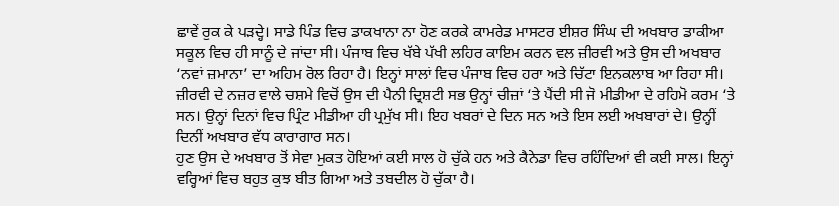ਛਾਵੇਂ ਰੁਕ ਕੇ ਪੜਦ੍ਹੇ। ਸਾਡੇ ਪਿੰਡ ਵਿਚ ਡਾਕਖਾਨਾ ਨਾ ਹੋਣ ਕਰਕੇ ਕਾਮਰੇਡ ਮਾਸਟਰ ਈਸ਼ਰ ਸਿੰਘ ਦੀ ਅਖਬਾਰ ਡਾਕੀਆ ਸਕੂਲ ਵਿਚ ਹੀ ਸਾਨੂੰ ਦੇ ਜਾਂਦਾ ਸੀ। ਪੰਜਾਬ ਵਿਚ ਖੱਬੇ ਪੱਖੀ ਲਹਿਰ ਕਾਇਮ ਕਰਨ ਵਲ ਜ਼ੀਰਵੀ ਅਤੇ ਉਸ ਦੀ ਅਖਬਾਰ ‘ਨਵਾਂ ਜ਼ਮਾਨਾ’ ਦਾ ਅਹਿਮ ਰੋਲ ਰਿਹਾ ਹੈ। ਇਨ੍ਹਾਂ ਸਾਲਾਂ ਵਿਚ ਪੰਜਾਬ ਵਿਚ ਹਰਾ ਅਤੇ ਚਿੱਟਾ ਇਨਕਲਾਬ ਆ ਰਿਹਾ ਸੀ।
ਜ਼ੀਰਵੀ ਦੇ ਨਜ਼ਰ ਵਾਲੇ ਚਸ਼ਮੇ ਵਿਚੋਂ ਉਸ ਦੀ ਪੈਨੀ ਦ੍ਰਿਸ਼ਟੀ ਸਭ ਉਨ੍ਹਾਂ ਚੀਜ਼ਾਂ ‘ਤੇ ਪੈਂਦੀ ਸੀ ਜੋ ਮੀਡੀਆ ਦੇ ਰਹਿਮੋ ਕਰਮ ‘ਤੇ ਸਨ। ਉਨ੍ਹਾਂ ਦਿਨਾਂ ਵਿਚ ਪ੍ਰਿੰਟ ਮੀਡੀਆ ਹੀ ਪ੍ਰਮੁੱਖ ਸੀ। ਇਹ ਖਬਰਾਂ ਦੇ ਦਿਨ ਸਨ ਅਤੇ ਇਸ ਲਈ ਅਖਬਾਰਾਂ ਦੇ। ਉਨ੍ਹੀਂ ਦਿਨੀਂ ਅਖਬਾਰ ਵੱਧ ਕਾਰਾਗਾਰ ਸਨ।
ਹੁਣ ਉਸ ਦੇ ਅਖਬਾਰ ਤੋਂ ਸੇਵਾ ਮੁਕਤ ਹੋਇਆਂ ਕਈ ਸਾਲ ਹੋ ਚੁੱਕੇ ਹਨ ਅਤੇ ਕੈਨੇਡਾ ਵਿਚ ਰਹਿੰਦਿਆਂ ਵੀ ਕਈ ਸਾਲ। ਇਨ੍ਹਾਂ ਵਰ੍ਹਿਆਂ ਵਿਚ ਬਹੁਤ ਕੁਝ ਬੀਤ ਗਿਆ ਅਤੇ ਤਬਦੀਲ ਹੋ ਚੁੱਕਾ ਹੈ।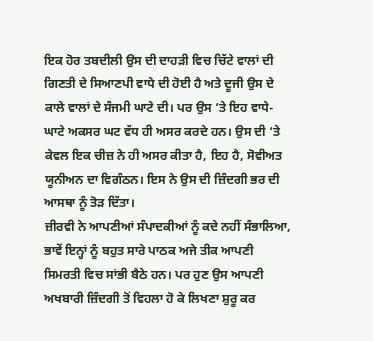ਇਕ ਹੋਰ ਤਬਦੀਲੀ ਉਸ ਦੀ ਦਾਹੜੀ ਵਿਚ ਚਿੱਟੇ ਵਾਲਾਂ ਦੀ ਗਿਣਤੀ ਦੇ ਸਿਆਣਪੀ ਵਾਧੇ ਦੀ ਹੋਈ ਹੈ ਅਤੇ ਦੂਜੀ ਉਸ ਦੇ ਕਾਲੇ ਵਾਲਾਂ ਦੇ ਸੰਜਮੀ ਘਾਟੇ ਦੀ। ਪਰ ਉਸ ‘ਤੇ ਇਹ ਵਾਧੇ-ਘਾਟੇ ਅਕਸਰ ਘਟ ਵੱਧ ਹੀ ਅਸਰ ਕਰਦੇ ਹਨ। ਉਸ ਦੀ ‘ਤੇ ਕੇਵਲ ਇਕ ਚੀਜ਼ ਨੇ ਹੀ ਅਸਰ ਕੀਤਾ ਹੈ, ਇਹ ਹੈ, ਸੋਵੀਅਤ ਯੂਨੀਅਨ ਦਾ ਵਿਗੰਠਨ। ਇਸ ਨੇ ਉਸ ਦੀ ਜ਼ਿੰਦਗੀ ਭਰ ਦੀ ਆਸਥਾ ਨੂੰ ਤੋੜ ਦਿੱਤਾ।
ਜ਼ੀਰਵੀ ਨੇ ਆਪਣੀਆਂ ਸੰਪਾਦਕੀਆਂ ਨੂੰ ਕਦੇ ਨਹੀਂ ਸੰਭਾਲਿਆ, ਭਾਵੇਂ ਇਨ੍ਹਾਂ ਨੂੰ ਬਹੁਤ ਸਾਰੇ ਪਾਠਕ ਅਜੇ ਤੀਕ ਆਪਣੀ ਸਿਮਰਤੀ ਵਿਚ ਸਾਂਭੀ ਬੈਠੇ ਹਨ। ਪਰ ਹੁਣ ਉਸ ਆਪਣੀ ਅਖਬਾਰੀ ਜ਼ਿੰਦਗੀ ਤੋਂ ਵਿਹਲਾ ਹੋ ਕੇ ਲਿਖਣਾ ਸ਼ੁਰੂ ਕਰ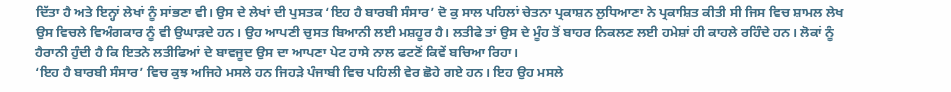ਦਿੱਤਾ ਹੈ ਅਤੇ ਇਨ੍ਹਾਂ ਲੇਖਾਂ ਨੂੰ ਸਾਂਭਣਾ ਵੀ। ਉਸ ਦੇ ਲੇਖਾਂ ਦੀ ਪੁਸਤਕ ‘ਇਹ ਹੈ ਬਾਰਬੀ ਸੰਸਾਰ’ ਦੋ ਕੁ ਸਾਲ ਪਹਿਲਾਂ ਚੇਤਨਾ ਪ੍ਰਕਾਸ਼ਨ ਲੁਧਿਆਣਾ ਨੇ ਪ੍ਰਕਾਸ਼ਿਤ ਕੀਤੀ ਸੀ ਜਿਸ ਵਿਚ ਸ਼ਾਮਲ ਲੇਖ ਉਸ ਵਿਚਲੇ ਵਿਅੰਗਕਾਰ ਨੂੰ ਵੀ ਉਘਾੜਦੇ ਹਨ। ਉਹ ਆਪਣੀ ਚੁਸਤ ਬਿਆਨੀ ਲਈ ਮਸ਼ਹੂਰ ਹੈ। ਲਤੀਫੇ ਤਾਂ ਉਸ ਦੇ ਮੂੰਹ ਤੋਂ ਬਾਹਰ ਨਿਕਲਣ ਲਈ ਹਮੇਸ਼ਾਂ ਹੀ ਕਾਹਲੇ ਰਹਿੰਦੇ ਹਨ। ਲੋਕਾਂ ਨੂੰ ਹੈਰਾਨੀ ਹੁੰਦੀ ਹੈ ਕਿ ਇਤਨੇ ਲਤੀਫਿਆਂ ਦੇ ਬਾਵਜੂਦ ਉਸ ਦਾ ਆਪਣਾ ਪੇਟ ਹਾਸੇ ਨਾਲ ਫਟਣੋਂ ਕਿਵੇਂ ਬਚਿਆ ਰਿਹਾ।
‘ਇਹ ਹੈ ਬਾਰਬੀ ਸੰਸਾਰ’ ਵਿਚ ਕੁਝ ਅਜਿਹੇ ਮਸਲੇ ਹਨ ਜਿਹੜੇ ਪੰਜਾਬੀ ਵਿਚ ਪਹਿਲੀ ਵੇਰ ਛੋਹੇ ਗਏ ਹਨ। ਇਹ ਉਹ ਮਸਲੇ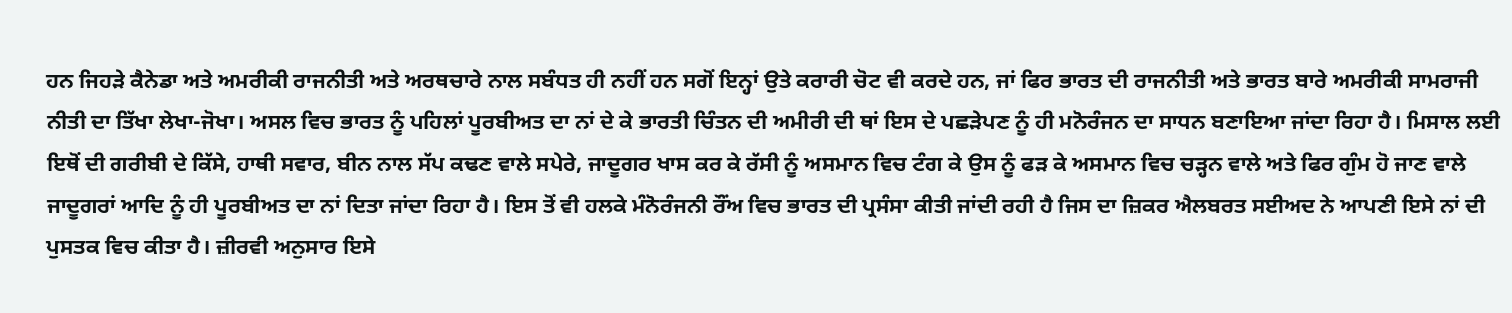ਹਨ ਜਿਹੜੇ ਕੈਨੇਡਾ ਅਤੇ ਅਮਰੀਕੀ ਰਾਜਨੀਤੀ ਅਤੇ ਅਰਥਚਾਰੇ ਨਾਲ ਸਬੰਧਤ ਹੀ ਨਹੀਂ ਹਨ ਸਗੋਂ ਇਨ੍ਹਾਂ ਉਤੇ ਕਰਾਰੀ ਚੋਟ ਵੀ ਕਰਦੇ ਹਨ, ਜਾਂ ਫਿਰ ਭਾਰਤ ਦੀ ਰਾਜਨੀਤੀ ਅਤੇ ਭਾਰਤ ਬਾਰੇ ਅਮਰੀਕੀ ਸਾਮਰਾਜੀ ਨੀਤੀ ਦਾ ਤਿੱਖਾ ਲੇਖਾ-ਜੋਖਾ। ਅਸਲ ਵਿਚ ਭਾਰਤ ਨੂੰ ਪਹਿਲਾਂ ਪੂਰਬੀਅਤ ਦਾ ਨਾਂ ਦੇ ਕੇ ਭਾਰਤੀ ਚਿੰਤਨ ਦੀ ਅਮੀਰੀ ਦੀ ਥਾਂ ਇਸ ਦੇ ਪਛੜੇਪਣ ਨੂੰ ਹੀ ਮਨੋਰੰਜਨ ਦਾ ਸਾਧਨ ਬਣਾਇਆ ਜਾਂਦਾ ਰਿਹਾ ਹੈ। ਮਿਸਾਲ ਲਈ ਇਥੋਂ ਦੀ ਗਰੀਬੀ ਦੇ ਕਿੱਸੇ, ਹਾਥੀ ਸਵਾਰ, ਬੀਨ ਨਾਲ ਸੱਪ ਕਢਣ ਵਾਲੇ ਸਪੇਰੇ, ਜਾਦੂਗਰ ਖਾਸ ਕਰ ਕੇ ਰੱਸੀ ਨੂੰ ਅਸਮਾਨ ਵਿਚ ਟੰਗ ਕੇ ਉਸ ਨੂੰ ਫੜ ਕੇ ਅਸਮਾਨ ਵਿਚ ਚੜ੍ਹਨ ਵਾਲੇ ਅਤੇ ਫਿਰ ਗੁੰਮ ਹੋ ਜਾਣ ਵਾਲੇ ਜਾਦੂਗਰਾਂ ਆਦਿ ਨੂੰ ਹੀ ਪੂਰਬੀਅਤ ਦਾ ਨਾਂ ਦਿਤਾ ਜਾਂਦਾ ਰਿਹਾ ਹੈ। ਇਸ ਤੋਂ ਵੀ ਹਲਕੇ ਮੰਨੋਰੰਜਨੀ ਰੌਂਅ ਵਿਚ ਭਾਰਤ ਦੀ ਪ੍ਰਸੰਸਾ ਕੀਤੀ ਜਾਂਦੀ ਰਹੀ ਹੈ ਜਿਸ ਦਾ ਜ਼ਿਕਰ ਐਲਬਰਤ ਸਈਅਦ ਨੇ ਆਪਣੀ ਇਸੇ ਨਾਂ ਦੀ ਪੁਸਤਕ ਵਿਚ ਕੀਤਾ ਹੈ। ਜ਼ੀਰਵੀ ਅਨੁਸਾਰ ਇਸੇ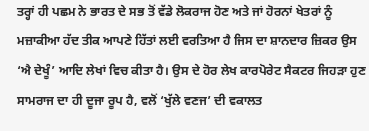ਤਰ੍ਹਾਂ ਹੀ ਪਛਮ ਨੇ ਭਾਰਤ ਦੇ ਸਭ ਤੋਂ ਵੱਡੇ ਲੋਕਰਾਜ ਹੋਣ ਅਤੇ ਜਾਂ ਹੋਰਨਾਂ ਖੇਤਰਾਂ ਨੂੰ ਮਜ਼ਾਕੀਆ ਹੱਦ ਤੀਕ ਆਪਣੇ ਹਿੱਤਾਂ ਲਈ ਵਰਤਿਆ ਹੈ ਜਿਸ ਦਾ ਸ਼ਾਨਦਾਰ ਜ਼ਿਕਰ ਉਸ ‘ਐ ਦੇਖੂੰ’ ਆਦਿ ਲੇਖਾਂ ਵਿਚ ਕੀਤਾ ਹੈ। ਉਸ ਦੇ ਹੋਰ ਲੇਖ ਕਾਰਪੋਰੇਟ ਸੈਕਟਰ ਜਿਹੜਾ ਹੁਣ ਸਾਮਰਾਜ ਦਾ ਹੀ ਦੂਜਾ ਰੂਪ ਹੈ, ਵਲੋਂ ‘ਖੁੱਲੇ ਵਣਜ’ ਦੀ ਵਕਾਲਤ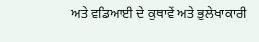ਅਤੇ ਵਡਿਆਈ ਦੇ ਕੁਥਾਵੇਂ ਅਤੇ ਭੁਲੇਖਾਕਾਰੀ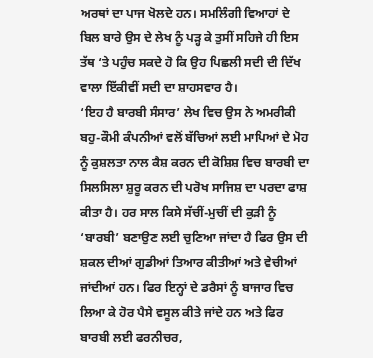ਅਰਥਾਂ ਦਾ ਪਾਜ ਖੋਲਦੇ ਹਨ। ਸਮਲਿੰਗੀ ਵਿਆਹਾਂ ਦੇ ਬਿਲ ਬਾਰੇ ਉਸ ਦੇ ਲੇਖ ਨੂੰ ਪੜ੍ਹ ਕੇ ਤੁਸੀਂ ਸਹਿਜੇ ਹੀ ਇਸ ਤੱਥ ‘ਤੇ ਪਹੁੰਚ ਸਕਦੇ ਹੋ ਕਿ ਉਹ ਪਿਛਲੀ ਸਦੀ ਦੀ ਦਿੱਖ ਵਾਲਾ ਇੱਕੀਵੀਂ ਸਦੀ ਦਾ ਸ਼ਾਹਸਵਾਰ ਹੈ।
‘ਇਹ ਹੈ ਬਾਰਬੀ ਸੰਸਾਰ’ ਲੇਖ ਵਿਚ ਉਸ ਨੇ ਅਮਰੀਕੀ ਬਹੁ-ਕੌਮੀ ਕੰਪਨੀਆਂ ਵਲੋਂ ਬੱਚਿਆਂ ਲਈ ਮਾਪਿਆਂ ਦੇ ਮੋਹ ਨੂੰ ਕੁਸ਼ਲਤਾ ਨਾਲ ਕੈਸ਼ ਕਰਨ ਦੀ ਕੋਸ਼ਿਸ਼ ਵਿਚ ਬਾਰਬੀ ਦਾ ਸਿਲਸਿਲਾ ਸ਼ੁਰੂ ਕਰਨ ਦੀ ਪਰੋਖ ਸਾਜਿਸ਼ ਦਾ ਪਰਦਾ ਫਾਸ਼ ਕੀਤਾ ਹੈ। ਹਰ ਸਾਲ ਕਿਸੇ ਸੱਚੀਂ-ਮੁਚੀਂ ਦੀ ਕੁੜੀ ਨੂੰ ‘ਬਾਰਬੀ’ ਬਣਾਉਣ ਲਈ ਚੁਣਿਆ ਜਾਂਦਾ ਹੈ ਫਿਰ ਉਸ ਦੀ ਸ਼ਕਲ ਦੀਆਂ ਗੁਡੀਆਂ ਤਿਆਰ ਕੀਤੀਆਂ ਅਤੇ ਵੇਚੀਆਂ ਜਾਂਦੀਆਂ ਹਨ। ਫਿਰ ਇਨ੍ਹਾਂ ਦੇ ਡਰੈਸਾਂ ਨੂੰ ਬਾਜਾਰ ਵਿਚ ਲਿਆ ਕੇ ਹੋਰ ਪੈਸੇ ਵਸੂਲ ਕੀਤੇ ਜਾਂਦੇ ਹਨ ਅਤੇ ਫਿਰ ਬਾਰਬੀ ਲਈ ਫਰਨੀਚਰ,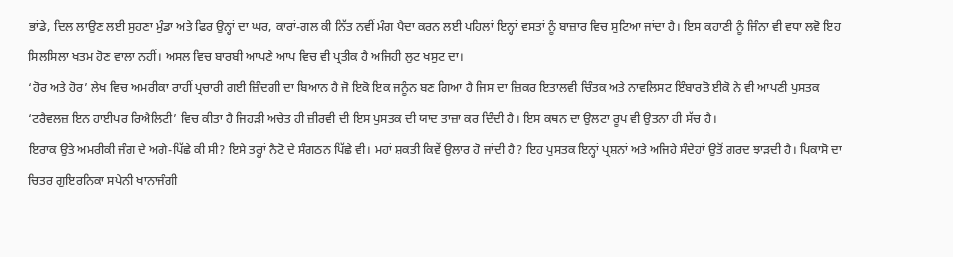ਭਾਂਡੇ, ਦਿਲ ਲਾਉਣ ਲਈ ਸੁਹਣਾ ਮੁੰਡਾ ਅਤੇ ਫਿਰ ਉਨ੍ਹਾਂ ਦਾ ਘਰ, ਕਾਰਾਂ-ਗਲ ਕੀ ਨਿੱਤ ਨਵੀਂ ਮੰਗ ਪੈਦਾ ਕਰਨ ਲਈ ਪਹਿਲਾਂ ਇਨ੍ਹਾਂ ਵਸਤਾਂ ਨੂੰ ਬਾਜ਼ਾਰ ਵਿਚ ਸੁਟਿਆ ਜਾਂਦਾ ਹੈ। ਇਸ ਕਹਾਣੀ ਨੂੰ ਜਿੰਨਾ ਵੀ ਵਧਾ ਲਵੋ ਇਹ ਸਿਲਸਿਲਾ ਖਤਮ ਹੋਣ ਵਾਲਾ ਨਹੀਂ। ਅਸਲ ਵਿਚ ਬਾਰਬੀ ਆਪਣੇ ਆਪ ਵਿਚ ਵੀ ਪ੍ਰਤੀਕ ਹੈ ਅਜਿਹੀ ਲੁਟ ਖਸੁਟ ਦਾ।
‘ਹੋਰ ਅਤੇ ਹੋਰ’ ਲੇਖ ਵਿਚ ਅਮਰੀਕਾ ਰਾਹੀਂ ਪ੍ਰਚਾਰੀ ਗਈ ਜ਼ਿੰਦਗੀ ਦਾ ਬਿਆਨ ਹੈ ਜੋ ਇਕੋ ਇਕ ਜਨੂੰਨ ਬਣ ਗਿਆ ਹੈ ਜਿਸ ਦਾ ਜ਼ਿਕਰ ਇਤਾਲਵੀ ਚਿੰਤਕ ਅਤੇ ਨਾਵਲਿਸਟ ਇੰਬਾਰਤੋ ਈਕੋ ਨੇ ਵੀ ਆਪਣੀ ਪੁਸਤਕ ‘ਟਰੈਵਲਜ਼ ਇਨ ਹਾਈਪਰ ਰਿਐਲਿਟੀ’ ਵਿਚ ਕੀਤਾ ਹੈ ਜਿਹੜੀ ਅਚੇਤ ਹੀ ਜ਼ੀਰਵੀ ਦੀ ਇਸ ਪੁਸਤਕ ਦੀ ਯਾਦ ਤਾਜ਼ਾ ਕਰ ਦਿੰਦੀ ਹੈ। ਇਸ ਕਥਨ ਦਾ ਉਲਟਾ ਰੂਪ ਵੀ ਉਤਨਾ ਹੀ ਸੱਚ ਹੈ।
ਇਰਾਕ ਉਤੇ ਅਮਰੀਕੀ ਜੰਗ ਦੇ ਅਗੇ-ਪਿੱਛੇ ਕੀ ਸੀ? ਇਸੇ ਤਰ੍ਹਾਂ ਨੈਟੋ ਦੇ ਸੰਗਠਨ ਪਿੱਛੇ ਵੀ। ਮਹਾਂ ਸ਼ਕਤੀ ਕਿਵੇਂ ਉਲਾਰ ਹੋ ਜਾਂਦੀ ਹੈ? ਇਹ ਪੁਸਤਕ ਇਨ੍ਹਾਂ ਪ੍ਰਸ਼ਨਾਂ ਅਤੇ ਅਜਿਹੇ ਸੰਦੇਹਾਂ ਉਤੋਂ ਗਰਦ ਝਾੜਦੀ ਹੈ। ਪਿਕਾਸੋ ਦਾ ਚਿਤਰ ਗੁਇਰਨਿਕਾ ਸਪੇਨੀ ਖਾਨਾਜੰਗੀ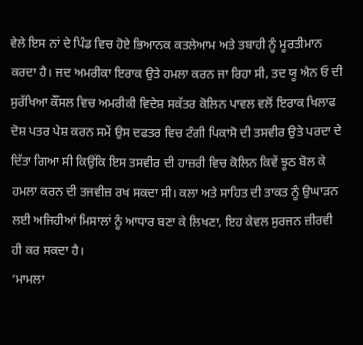ਵੇਲੇ ਇਸ ਨਾਂ ਦੇ ਪਿੰਡ ਵਿਚ ਹੋਏ ਭਿਆਨਕ ਕਤਲੇਆਮ ਅਤੇ ਤਬਾਹੀ ਨੂੰ ਮੂਰਤੀਮਾਨ ਕਰਦਾ ਹੈ। ਜਦ ਅਮਰੀਕਾ ਇਰਾਕ ਉਤੇ ਹਮਲਾ ਕਰਨ ਜਾ ਰਿਹਾ ਸੀ, ਤਦ ਯੂ ਐਨ ਓ ਦੀ ਸੁਰੱਖਿਆ ਕੌਂਸਲ ਵਿਚ ਅਮਰੀਕੀ ਵਿਦੇਸ਼ ਸਕੱਤਰ ਕੋਲਿਨ ਪਾਵਲ ਵਲੋਂ ਇਰਾਕ ਖਿਲਾਫ ਦੋਸ਼ ਪਤਰ ਪੇਸ਼ ਕਰਨ ਸਮੇਂ ਉਸ ਦਫਤਰ ਵਿਚ ਟੰਗੀ ਪਿਕਾਸੋ ਦੀ ਤਸਵੀਰ ਉਤੇ ਪਰਦਾ ਦੇ ਦਿੱਤਾ ਗਿਆ ਸੀ ਕਿਉਂਕਿ ਇਸ ਤਸਵੀਰ ਦੀ ਹਾਜ਼ਰੀ ਵਿਚ ਕੋਲਿਨ ਕਿਵੇਂ ਝੂਠ ਬੋਲ ਕੇ ਹਮਲਾ ਕਰਨ ਦੀ ਤਜਵੀਜ਼ ਰਖ ਸਕਦਾ ਸੀ। ਕਲਾ ਅਤੇ ਸਾਹਿਤ ਦੀ ਤਾਕਤ ਨੂੰ ਉਘਾੜਨ ਲਈ ਅਜਿਹੀਆਂ ਮਿਸਾਲਾਂ ਨੂੰ ਆਧਾਰ ਬਣਾ ਕੇ ਲਿਖਣਾ, ਇਹ ਕੇਵਲ ਸੁਰਜਨ ਜ਼ੀਰਵੀ ਹੀ ਕਰ ਸਕਦਾ ਹੈ।
‘ਮਾਮਲਾ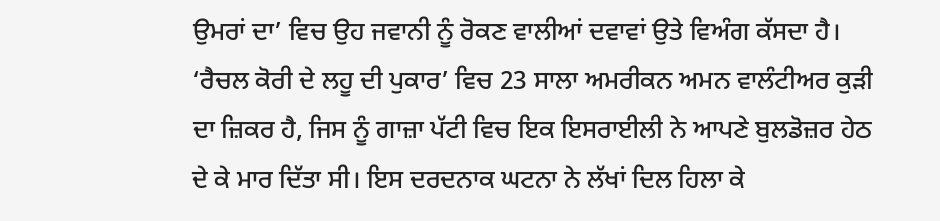ਉਮਰਾਂ ਦਾ’ ਵਿਚ ਉਹ ਜਵਾਨੀ ਨੂੰ ਰੋਕਣ ਵਾਲੀਆਂ ਦਵਾਵਾਂ ਉਤੇ ਵਿਅੰਗ ਕੱਸਦਾ ਹੈ। ‘ਰੈਚਲ ਕੋਰੀ ਦੇ ਲਹੂ ਦੀ ਪੁਕਾਰ’ ਵਿਚ 23 ਸਾਲਾ ਅਮਰੀਕਨ ਅਮਨ ਵਾਲੰਟੀਅਰ ਕੁੜੀ ਦਾ ਜ਼ਿਕਰ ਹੈ, ਜਿਸ ਨੂੰ ਗਾਜ਼ਾ ਪੱਟੀ ਵਿਚ ਇਕ ਇਸਰਾਈਲੀ ਨੇ ਆਪਣੇ ਬੁਲਡੋਜ਼ਰ ਹੇਠ ਦੇ ਕੇ ਮਾਰ ਦਿੱਤਾ ਸੀ। ਇਸ ਦਰਦਨਾਕ ਘਟਨਾ ਨੇ ਲੱਖਾਂ ਦਿਲ ਹਿਲਾ ਕੇ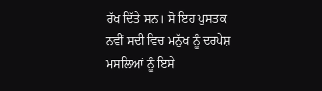ਰੱਖ ਦਿੱਤੇ ਸਨ। ਸੋ ਇਹ ਪੁਸਤਕ ਨਵੀਂ ਸਦੀ ਵਿਚ ਮਨੁੱਖ ਨੂੰ ਦਰਪੇਸ਼ ਮਸਲਿਆਂ ਨੂੰ ਇਸੇ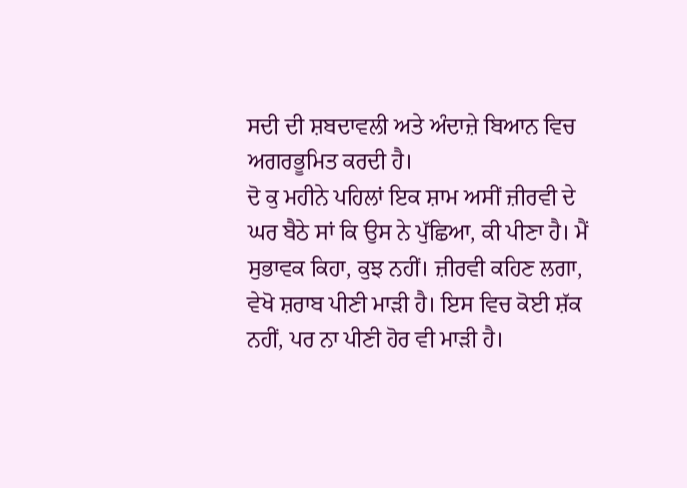ਸਦੀ ਦੀ ਸ਼ਬਦਾਵਲੀ ਅਤੇ ਅੰਦਾਜ਼ੇ ਬਿਆਨ ਵਿਚ ਅਗਰਭੂਮਿਤ ਕਰਦੀ ਹੈ।
ਦੋ ਕੁ ਮਹੀਨੇ ਪਹਿਲਾਂ ਇਕ ਸ਼ਾਮ ਅਸੀਂ ਜ਼ੀਰਵੀ ਦੇ ਘਰ ਬੈਠੇ ਸਾਂ ਕਿ ਉਸ ਨੇ ਪੁੱਛਿਆ, ਕੀ ਪੀਣਾ ਹੈ। ਮੈਂ ਸੁਭਾਵਕ ਕਿਹਾ, ਕੁਝ ਨਹੀਂ। ਜ਼ੀਰਵੀ ਕਹਿਣ ਲਗਾ, ਵੇਖੋ ਸ਼ਰਾਬ ਪੀਣੀ ਮਾੜੀ ਹੈ। ਇਸ ਵਿਚ ਕੋਈ ਸ਼ੱਕ ਨਹੀਂ, ਪਰ ਨਾ ਪੀਣੀ ਹੋਰ ਵੀ ਮਾੜੀ ਹੈ।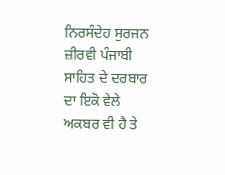ਨਿਰਸੰਦੇਹ ਸੁਰਜਨ ਜ਼ੀਰਵੀ ਪੰਜਾਬੀ ਸਾਹਿਤ ਦੇ ਦਰਬਾਰ ਦਾ ਇਕੋ ਵੇਲੇ ਅਕਬਰ ਵੀ ਹੈ ਤੇ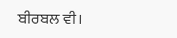ਬੀਰਬਲ ਵੀ।